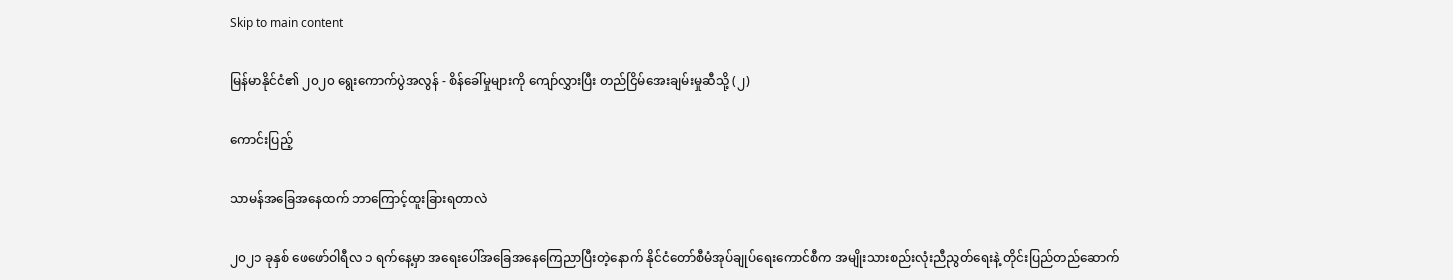Skip to main content

မြန်မာနိုင်ငံ၏ ၂၀၂၀ ရွေးကောက်ပွဲအလွန် - စိန်ခေါ်မှုများကို ကျော်လွှားပြီး တည်ငြိမ်အေးချမ်းမှုဆီသို့ (၂)

ကောင်းပြည့်

သာမန်အခြေအနေထက် ဘာကြောင့်ထူးခြားရတာလဲ

၂၀၂၁ ခုနှစ် ဖေဖော်ဝါရီလ ၁ ရက်နေ့မှာ အရေးပေါ်အခြေအနေကြေညာပြီးတဲ့နောက် နိုင်ငံတော်စီမံအုပ်ချုပ်ရေးကောင်စီက အမျိုးသားစည်းလုံးညီညွတ်ရေးနဲ့ တိုင်းပြည်တည်ဆောက်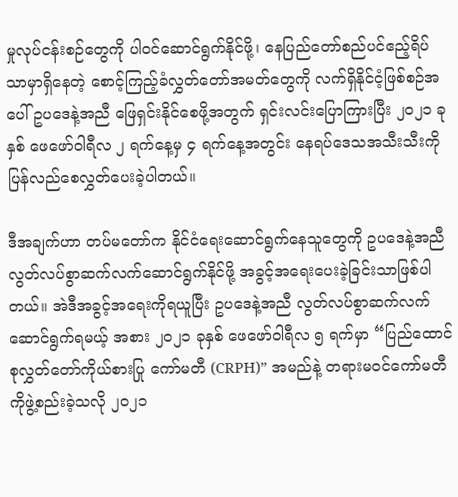မှုလုပ်ငန်းစဉ်တွေကို ပါဝင်ဆောင်ရွက်နိုင်ဖို့၊ နေပြည်တော်စည်ပင်ဧည့်ရိပ်သာမှာရှိနေတဲ့ စောင့်ကြည့်ခံလွှတ်တော်အမတ်တွေကို လက်ရှိနိုင်ငံ့ဖြစ်စဉ်အပေါ် ဥပဒေနဲ့အညီ ဖြေရှင်းနိုင်စေဖို့အတွက် ရှင်းလင်းပြောကြားပြီး ၂၀၂၁ ခုနှစ် ဖေဖော်ဝါရီလ ၂ ရက်နေ့မှ ၄ ရက်နေ့အတွင်း နေရပ်ဒေသအသီးသီးကိုပြန်လည်စေလွှတ်ပေးခဲ့ပါတယ်။

ဒီအချက်ဟာ တပ်မတော်က နိုင်ငံရေးဆောင်ရွက်နေသူတွေကို ဥပဒေနဲ့အညီ လွတ်လပ်စွာဆက်လက်ဆောင်ရွက်နိုင်ဖို့ အခွင့်အရေးပေးခဲ့ခြင်းသာဖြစ်ပါတယ်။ အဲဒီအခွင့်အရေးကိုရယူပြီး ဥပဒေနဲ့အညီ လွတ်လပ်စွာဆက်လက်ဆောင်ရွက်ရမယ့် အစား ၂၀၂၁ ခုနှစ် ဖေဖော်ဝါရီလ ၅ ရက်မှာ “ပြည်ထောင်စုလွှတ်တော်ကိုယ်စားပြု ကော်မတီ (CRPH)” အမည်နဲ့ တရားမဝင်ကော်မတီကိုဖွဲ့စည်းခဲ့သလို ၂၀၂၁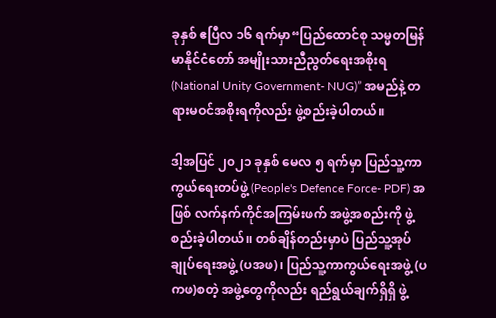ခုနှစ် ဧပြီလ ၁၆ ရက်မှာ“ပြည်ထောင်စု သမ္မတမြန်မာနိုင်ငံတော် အမျိုးသားညီညွတ်ရေးအစိုးရ (National Unity Government- NUG)” အမည်နဲ့ တရားမဝင်အစိုးရကိုလည်း ဖွဲ့စည်းခဲ့ပါတယ်။

ဒါ့အပြင် ၂၀၂၁ ခုနှစ် မေလ ၅ ရက်မှာ ပြည်သူ့ကာကွယ်ရေးတပ်ဖွဲ့ (People's Defence Force- PDF) အဖြစ် လက်နက်ကိုင်အကြမ်းဖက် အဖွဲ့အစည်းကို ဖွဲ့စည်းခဲ့ပါတယ်၊၊ တစ်ချိန်တည်းမှာပဲ ပြည်သူ့အုပ်ချုပ်ရေးအဖွဲ့ (ပအဖ)၊ ပြည်သူ့ကာကွယ်ရေးအဖွဲ့ (ပကဖ)စတဲ့ အဖွဲ့တွေကိုလည်း ရည်ရွယ်ချက်ရှိရှိ ဖွဲ့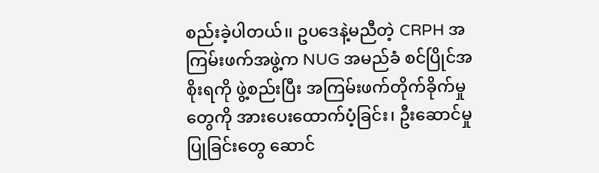စည်းခဲ့ပါတယ်၊၊ ဥပဒေနဲ့မညီတဲ့ CRPH အကြမ်းဖက်အဖွဲ့က NUG အမည်ခံ စင်ပြိုင်အစိုးရကို ဖွဲ့စည်းပြီး အကြမ်းဖက်တိုက်ခိုက်မှုတွေကို အားပေးထောက်ပံ့ခြင်း၊ ဦးဆောင်မှုပြုခြင်းတွေ ဆောင်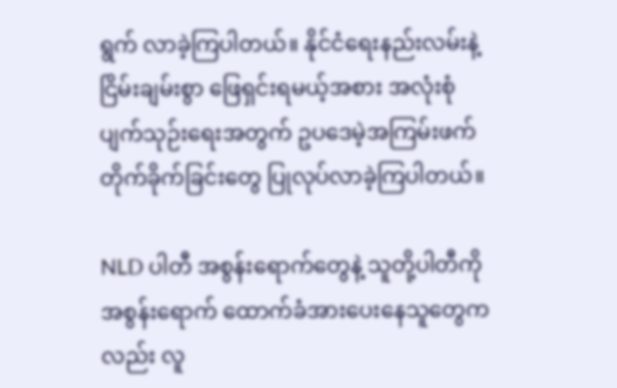ရွက် လာခဲ့ကြပါတယ်။ နိုင်ငံရေးနည်းလမ်းနဲ့ ငြိမ်းချမ်းစွာ ဖြေရှင်းရမယ့်အစား အလုံးစုံပျက်သုဉ်းရေးအတွက် ဥပဒေမဲ့အကြမ်းဖက်တိုက်ခိုက်ခြင်းတွေ ပြုလုပ်လာခဲ့ကြပါတယ်။

NLD ပါတီ အစွန်းရောက်တွေနဲ့ သူတို့ပါတီကို အစွန်းရောက် ထောက်ခံအားပေးနေသူတွေကလည်း လူ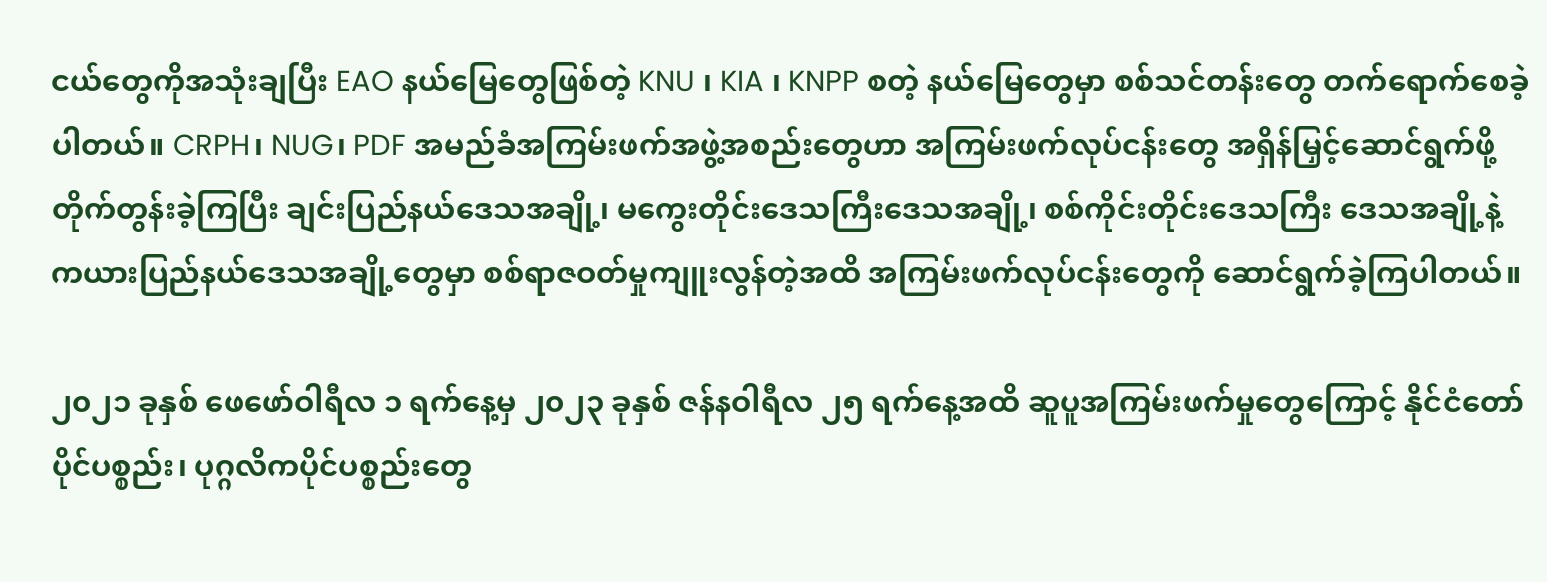ငယ်တွေကိုအသုံးချပြီး EAO နယ်မြေတွေဖြစ်တဲ့ KNU ၊ KIA ၊ KNPP စတဲ့ နယ်မြေတွေမှာ စစ်သင်တန်းတွေ တက်ရောက်စေခဲ့ပါတယ်။ CRPH၊ NUG၊ PDF အမည်ခံအကြမ်းဖက်အဖွဲ့အစည်းတွေဟာ အကြမ်းဖက်လုပ်ငန်းတွေ အရှိန်မြှင့်ဆောင်ရွက်ဖို့တိုက်တွန်းခဲ့ကြပြီး ချင်းပြည်နယ်ဒေသအချို့၊ မကွေးတိုင်းဒေသကြီးဒေသအချို့၊ စစ်ကိုင်းတိုင်းဒေသကြီး ဒေသအချို့နဲ့ ကယားပြည်နယ်ဒေသအချို့တွေမှာ စစ်ရာဇဝတ်မှုကျူးလွန်တဲ့အထိ အကြမ်းဖက်လုပ်ငန်းတွေကို ဆောင်ရွက်ခဲ့ကြပါတယ်။

၂၀၂၁ ခုနှစ် ဖေဖော်ဝါရီလ ၁ ရက်နေ့မှ ၂၀၂၃ ခုနှစ် ဇန်နဝါရီလ ၂၅ ရက်နေ့အထိ ဆူပူအကြမ်းဖက်မှုတွေကြောင့် နိုင်ငံတော်ပိုင်ပစ္စည်း၊ ပုဂ္ဂလိကပိုင်ပစ္စည်းတွေ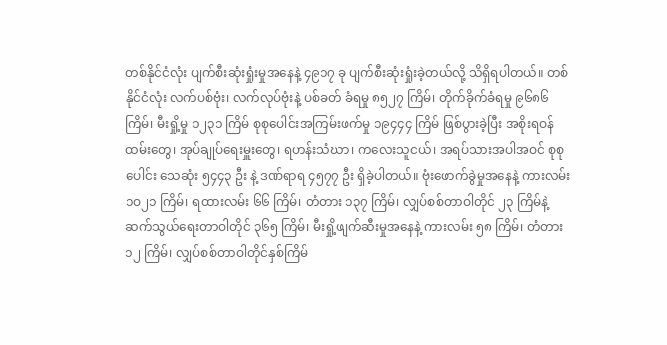တစ်နိုင်ငံလုံး ပျက်စီးဆုံးရှုံးမှုအနေနဲ့ ၄၉၁၇ ခု ပျက်စီးဆုံးရှုံးခဲ့တယ်လို့ သိရှိရပါတယ်။ တစ်နိုင်ငံလုံး လက်ပစ်ဗုံး၊ လက်လုပ်ဗုံးနဲ့ ပစ်ခတ် ခံရမှု ၈၅၂၇ ကြိမ်၊ တိုက်ခိုက်ခံရမှု ၉၆၈၆ ကြိမ်၊ မီးရှို့မှု ၁၂၃၁ ကြိမ် စုစုပေါင်းအကြမ်းဖက်မှု ၁၉၄၄၄ ကြိမ် ဖြစ်ပွားခဲ့ပြီး အစိုးရဝန်ထမ်းတွေ၊ အုပ်ချုပ်ရေးမှူးတွေ၊ ရဟန်းသံဃာ၊ ကလေးသူငယ်၊ အရပ်သားအပါအဝင် စုစုပေါင်း သေဆုံး ၅၄၄၃ ဦး နဲ့ ဒဏ်ရာရ ၄၅၇၇ ဦး ရှိခဲ့ပါတယ်။ ဗုံးဖောက်ခွဲမှုအနေနဲ့ ကားလမ်း ၁ဝ၂၁ ကြိမ်၊ ရထားလမ်း ၆၆ ကြိမ်၊ တံတား ၁၃၇ ကြိမ်၊ လျှပ်စစ်တာဝါတိုင် ၂၃ ကြိမ်နဲ့ ဆက်သွယ်ရေးတာဝါတိုင် ၃၆၅ ကြိမ်၊ မီးရှို့ဖျက်ဆီးမှုအနေနဲ့ ကားလမ်း ၅၈ ကြိမ်၊ တံတား ၁၂ ကြိမ်၊ လျှပ်စစ်တာဝါတိုင်နှစ်ကြိမ်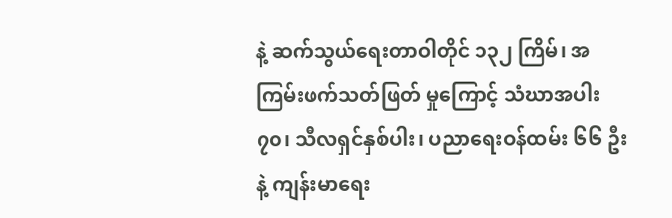နဲ့ ဆက်သွယ်ရေးတာဝါတိုင် ၁၃၂ ကြိမ်၊ အကြမ်းဖက်သတ်ဖြတ် မှုကြောင့် သံဃာအပါး ၇၀၊ သီလရှင်နှစ်ပါး၊ ပညာရေးဝန်ထမ်း ၆၆ ဦးနဲ့ ကျန်းမာရေး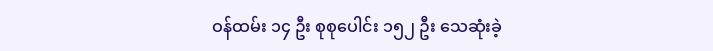ဝန်ထမ်း ၁၄ ဦး စုစုပေါင်း ၁၅၂ ဦး သေဆုံးခဲ့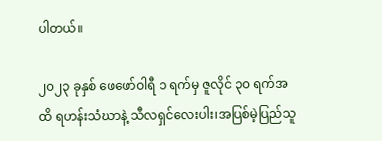ပါတယ်။

၂၀၂၃ ခုနှစ် ဖေဖော်ဝါရီ ၁ ရက်မှ ဇူလိုင် ၃၀ ရက်အထိ ရဟန်းသံဃာနဲ့ သီလရှင်လေးပါး၊အပြစ်မဲ့ပြည်သူ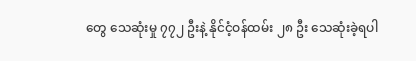တွေ သေဆုံးမှု ၇၇၂ ဦးနဲ့ နိုင်ငံ့ဝန်ထမ်း ၂၈ ဦး သေဆုံးခဲ့ရပါ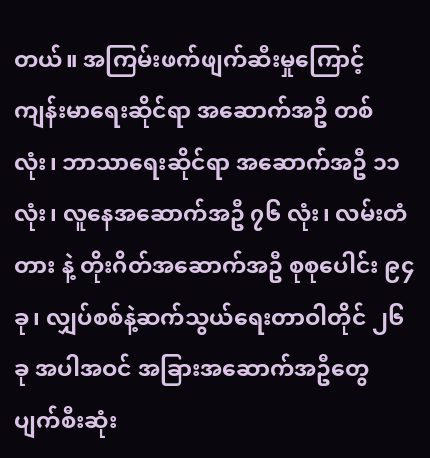တယ်။ အကြမ်းဖက်ဖျက်ဆီးမှုကြောင့် ကျန်းမာရေးဆိုင်ရာ အဆောက်အဦ တစ်လုံး၊ ဘာသာရေးဆိုင်ရာ အဆောက်အဦ ၁၁ လုံး၊ လူနေအဆောက်အဦ ၇၆ လုံး၊ လမ်းတံတား နဲ့ တိုးဂိတ်အဆောက်အဦ စုစုပေါင်း ၉၄ ခု၊ လျှပ်စစ်နဲ့ဆက်သွယ်ရေးတာဝါတိုင် ၂၆ ခု အပါအဝင် အခြားအဆောက်အဦတွေ ပျက်စီးဆုံး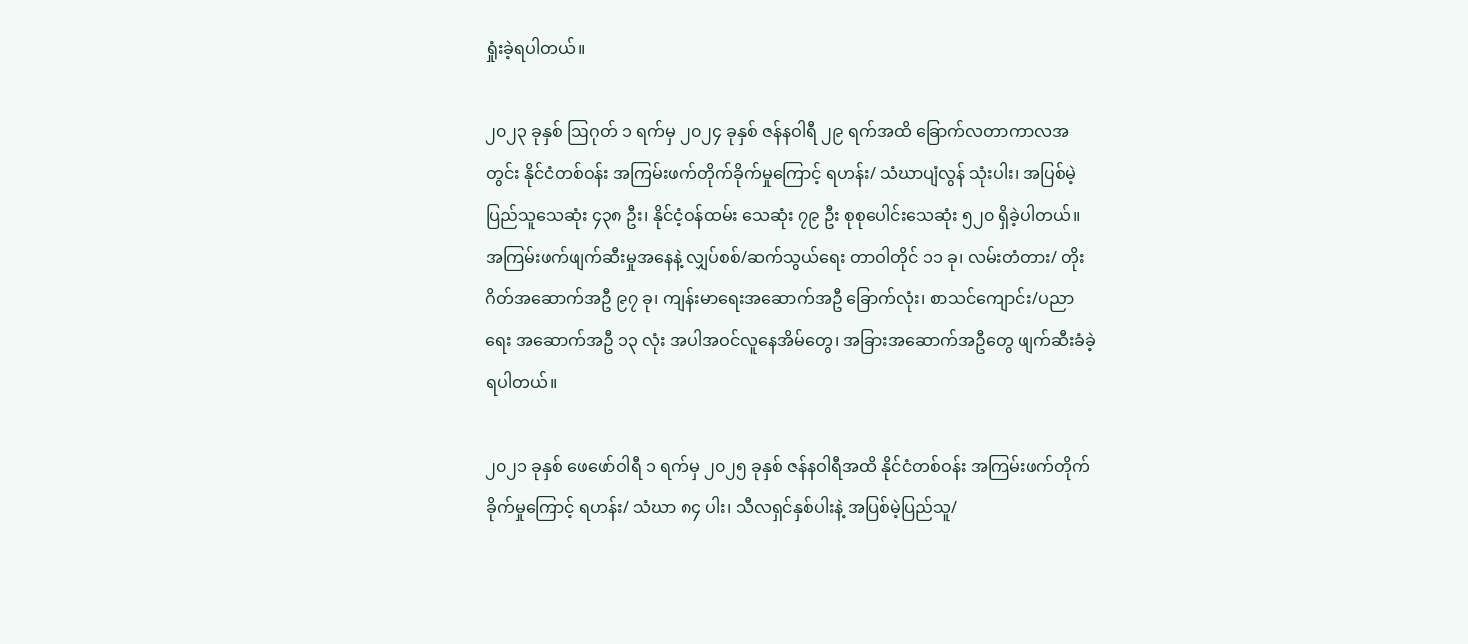ရှုံးခဲ့ရပါတယ်။

၂၀၂၃ ခုနှစ် ဩဂုတ် ၁ ရက်မှ ၂၀၂၄ ခုနှစ် ဇန်နဝါရီ ၂၉ ရက်အထိ ခြောက်လတာကာလအတွင်း နိုင်ငံတစ်ဝန်း အကြမ်းဖက်တိုက်ခိုက်မှုကြောင့် ရဟန်း/ သံဃာပျံလွန် သုံးပါး၊ အပြစ်မဲ့ပြည်သူသေဆုံး ၄၃၈ ဦး၊ နိုင်ငံ့ဝန်ထမ်း သေဆုံး ၇၉ ဦး စုစုပေါင်းသေဆုံး ၅၂၀ ရှိခဲ့ပါတယ်။ အကြမ်းဖက်ဖျက်ဆီးမှုအနေနဲ့ လျှပ်စစ်/ဆက်သွယ်ရေး တာဝါတိုင် ၁၁ ခု၊ လမ်းတံတား/ တိုးဂိတ်အဆောက်အဦ ၉၇ ခု၊ ကျန်းမာရေးအဆောက်အဦ ခြောက်လုံး၊ စာသင်ကျောင်း/ပညာရေး အဆောက်အဦ ၁၃ လုံး အပါအဝင်လူနေအိမ်တွေ၊ အခြားအဆောက်အဦတွေ ဖျက်ဆီးခံခဲ့ရပါတယ်။

၂၀၂၁ ခုနှစ် ဖေဖော်ဝါရီ ၁ ရက်မှ ၂၀၂၅ ခုနှစ် ဇန်နဝါရီအထိ နိုင်ငံတစ်ဝန်း အကြမ်းဖက်တိုက်ခိုက်မှုကြောင့် ရဟန်း/ သံဃာ ၈၄ ပါး၊ သီလရှင်နှစ်ပါးနဲ့ အပြစ်မဲ့ပြည်သူ/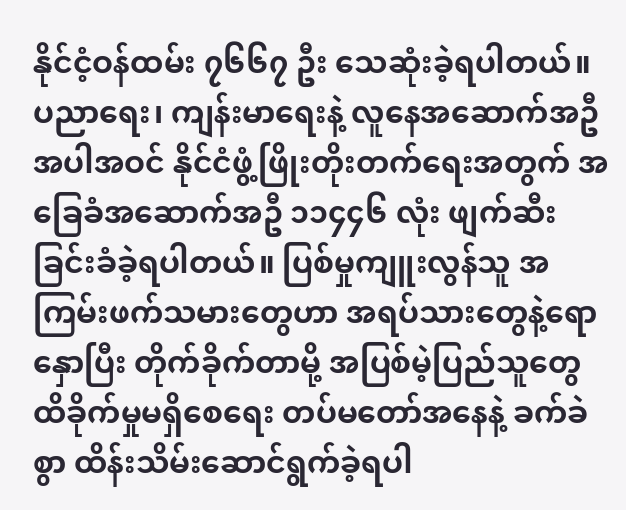နိုင်ငံ့ဝန်ထမ်း ၇၆၆၇ ဦး သေဆုံးခဲ့ရပါတယ်။ ပညာရေး၊ ကျန်းမာရေးနဲ့ လူနေအဆောက်အဦအပါအဝင် နိုင်ငံဖွံ့ဖြိုးတိုးတက်ရေးအတွက် အခြေခံအဆောက်အဦ ၁၁၄၄၆ လုံး ဖျက်ဆီးခြင်းခံခဲ့ရပါတယ်။ ပြစ်မှုကျူးလွန်သူ အကြမ်းဖက်သမားတွေဟာ အရပ်သားတွေနဲ့ရောနှောပြီး တိုက်ခိုက်တာမို့ အပြစ်မဲ့ပြည်သူတွေ ထိခိုက်မှုမရှိစေရေး တပ်မတော်အနေနဲ့ ခက်ခဲစွာ ထိန်းသိမ်းဆောင်ရွက်ခဲ့ရပါ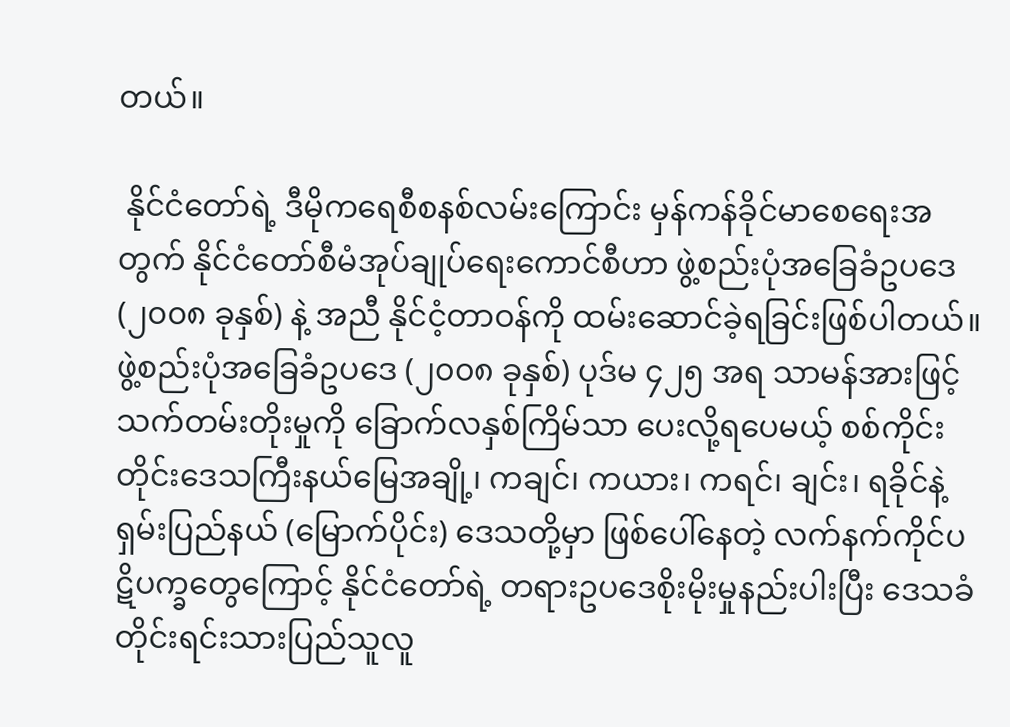တယ်။

 နိုင်ငံတော်ရဲ့ ဒီမိုကရေစီစနစ်လမ်းကြောင်း မှန်ကန်ခိုင်မာစေရေးအတွက် နိုင်ငံတော်စီမံအုပ်ချုပ်ရေးကောင်စီဟာ ဖွဲ့စည်းပုံအခြေခံဥပဒေ (၂၀၀၈ ခုနှစ်) နဲ့ အညီ နိုင်ငံ့တာဝန်ကို ထမ်းဆောင်ခဲ့ရခြင်းဖြစ်ပါတယ်။ ဖွဲ့စည်းပုံအခြေခံဥပဒေ (၂၀၀၈ ခုနှစ်) ပုဒ်မ ၄၂၅ အရ သာမန်အားဖြင့် သက်တမ်းတိုးမှုကို ခြောက်လနှစ်ကြိမ်သာ ပေးလို့ရပေမယ့် စစ်ကိုင်းတိုင်းဒေသကြီးနယ်မြေအချို့၊ ကချင်၊ ကယား၊ ကရင်၊ ချင်း၊ ရခိုင်နဲ့ ရှမ်းပြည်နယ် (မြောက်ပိုင်း) ဒေသတို့မှာ ဖြစ်ပေါ်နေတဲ့ လက်နက်ကိုင်ပဋိပက္ခတွေကြောင့် နိုင်ငံတော်ရဲ့ တရားဥပဒေစိုးမိုးမှုနည်းပါးပြီး ဒေသခံတိုင်းရင်းသားပြည်သူလူ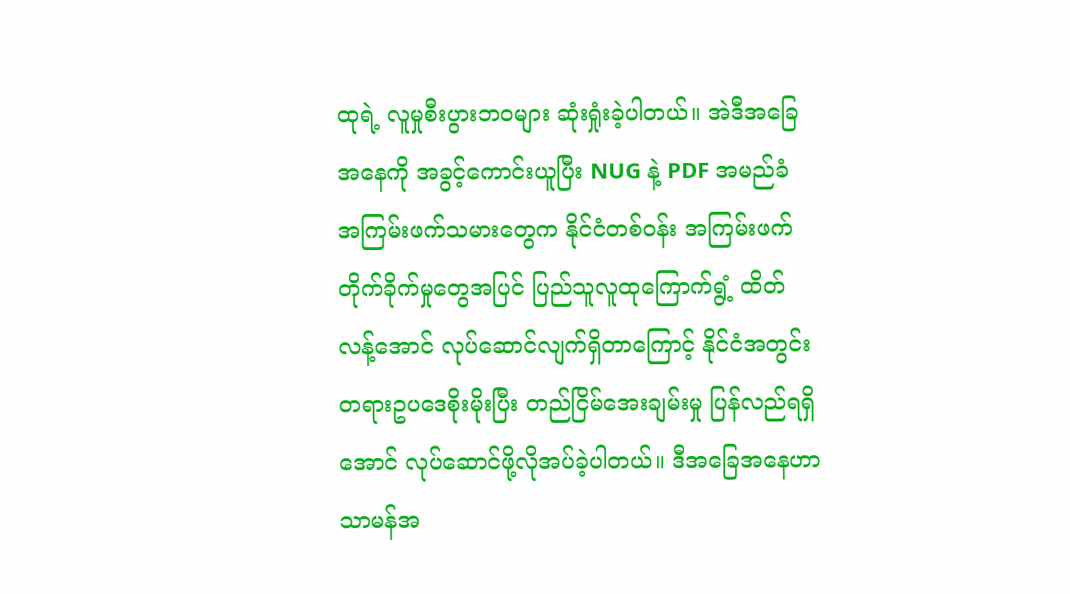ထုရဲ့ လူမှုစီးပွားဘဝများ ဆုံးရှုံးခဲ့ပါတယ်။ အဲဒီအခြေအနေကို အခွင့်ကောင်းယူပြီး NUG နဲ့ PDF အမည်ခံ အကြမ်းဖက်သမားတွေက နိုင်ငံတစ်ဝန်း အကြမ်းဖက်တိုက်ခိုက်မှုတွေအပြင် ပြည်သူလူထုကြောက်ရွံ့ ထိတ်လန့်အောင် လုပ်ဆောင်လျက်ရှိတာကြောင့် နိုင်ငံအတွင်း တရားဥပဒေစိုးမိုးပြီး တည်ငြိမ်အေးချမ်းမှု ပြန်လည်ရရှိအောင် လုပ်ဆောင်ဖို့လိုအပ်ခဲ့ပါတယ်။ ဒီအခြေအနေဟာ သာမန်အ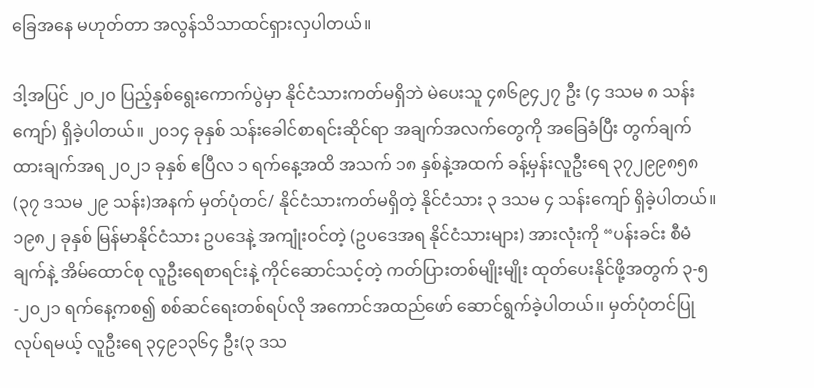ခြေအနေ မဟုတ်တာ အလွန်သိသာထင်ရှားလှပါတယ်။

ဒါ့အပြင် ၂ဝ၂၀ ပြည့်နှစ်ရွေးကောက်ပွဲမှာ နိုင်ငံသားကတ်မရှိဘဲ မဲပေးသူ ၄၈၆၉၄၂၇ ဦး (၄ ဒသမ ၈ သန်းကျော်) ရှိခဲ့ပါတယ်။ ၂၀၁၄ ခုနှစ် သန်းခေါင်စာရင်းဆိုင်ရာ အချက်အလက်တွေကို အခြေခံပြီး တွက်ချက်ထားချက်အရ ၂၀၂၁ ခုနှစ် ဧပြီလ ၁ ရက်နေ့အထိ အသက် ၁၈ နှစ်နဲ့အထက် ခန့်မှန်းလူဦးရေ ၃၇၂၉၉၈၅၈ (၃၇ ဒသမ ၂၉ သန်း)အနက် မှတ်ပုံတင်/ နိုင်ငံသားကတ်မရှိတဲ့ နိုင်ငံသား ၃ ဒသမ ၄ သန်းကျော် ရှိခဲ့ပါတယ်။ ၁၉၈၂ ခုနှစ် မြန်မာနိုင်ငံသား ဥပဒေနဲ့ အကျုံးဝင်တဲ့ (ဥပဒေအရ နိုင်ငံသားများ) အားလုံးကို “ပန်းခင်း စီမံချက်နဲ့ အိမ်ထောင်စု လူဦးရေစာရင်းနဲ့ ကိုင်ဆောင်သင့်တဲ့ ကတ်ပြားတစ်မျိုးမျိုး ထုတ်ပေးနိုင်ဖို့အတွက် ၃-၅-၂၀၂၁ ရက်နေ့ကစ၍ စစ်ဆင်ရေးတစ်ရပ်လို အကောင်အထည်ဖော် ဆောင်ရွက်ခဲ့ပါတယ်၊၊ မှတ်ပုံတင်ပြုလုပ်ရမယ့် လူဦးရေ ၃၄၉၁၃၆၄ ဦး(၃ ဒသ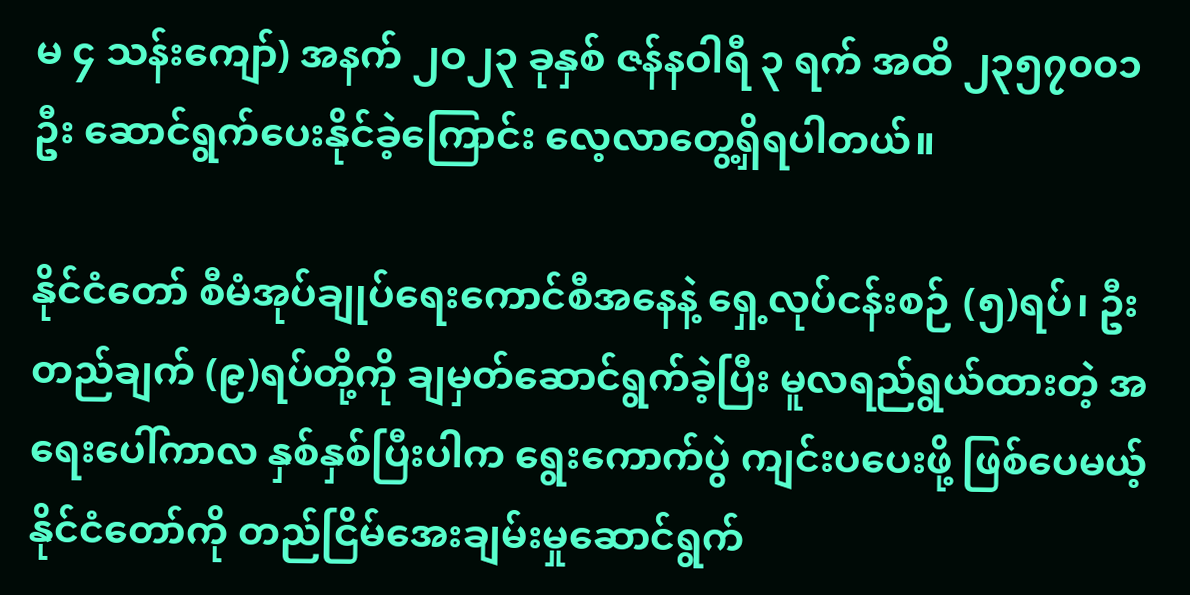မ ၄ သန်းကျော်) အနက် ၂ဝ၂၃ ခုနှစ် ဇန်နဝါရီ ၃ ရက် အထိ ၂၃၅၇၀၀၁ ဦး ဆောင်ရွက်ပေးနိုင်ခဲ့ကြောင်း လေ့လာတွေ့ရှိရပါတယ်။

နိုင်ငံတော် စီမံအုပ်ချုပ်ရေးကောင်စီအနေနဲ့ ရှေ့လုပ်ငန်းစဉ် (၅)ရပ်၊ ဦးတည်ချက် (၉)ရပ်တို့ကို ချမှတ်ဆောင်ရွက်ခဲ့ပြီး မူလရည်ရွယ်ထားတဲ့ အရေးပေါ်ကာလ နှစ်နှစ်ပြီးပါက ရွေးကောက်ပွဲ ကျင်းပပေးဖို့ ဖြစ်ပေမယ့် နိုင်ငံတော်ကို တည်ငြိမ်အေးချမ်းမှုဆောင်ရွက်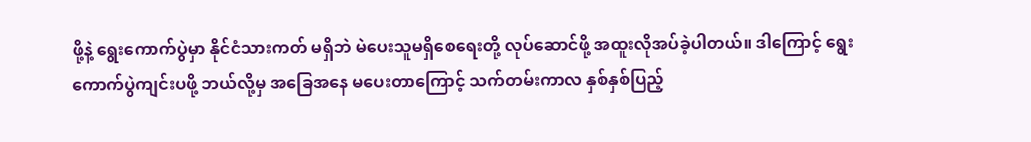ဖို့နဲ့ ရွေးကောက်ပွဲမှာ နိုင်ငံသားကတ် မရှိဘဲ မဲပေးသူမရှိစေရေးတို့ လုပ်ဆောင်ဖို့ အထူးလိုအပ်ခဲ့ပါတယ်။ ဒါကြောင့် ရွေးကောက်ပွဲကျင်းပဖို့ ဘယ်လို့မှ အခြေအနေ မပေးတာကြောင့် သက်တမ်းကာလ နှစ်နှစ်ပြည့်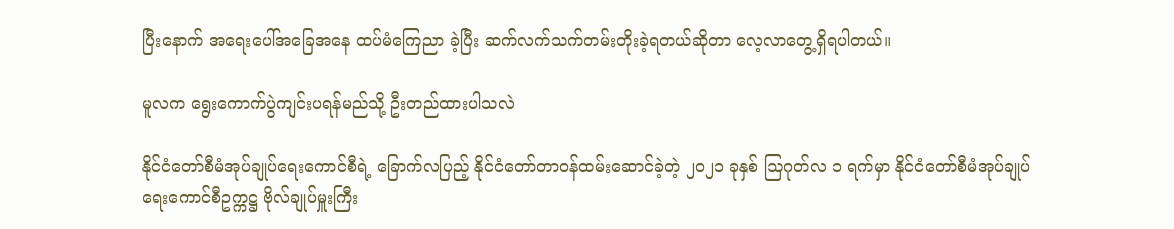ပြီးနောက် အရေးပေါ်အခြေအနေ ထပ်မံကြေညာ ခဲ့ပြီး ဆက်လက်သက်တမ်းတိုးခဲ့ရတယ်ဆိုတာ လေ့လာတွေ့ရှိရပါတယ်။

မူလက ရွေးကောက်ပွဲကျင်းပရန်မည်သို့ ဦးတည်ထားပါသလဲ

နိုင်ငံတော်စီမံအုပ်ချုပ်ရေးကောင်စီရဲ့ ခြောက်လပြည့် နိုင်ငံတော်တာဝန်ထမ်းဆောင်ခဲ့တဲ့ ၂၀၂၁ ခုနှစ် ဩဂုတ်လ ၁ ရက်မှာ နိုင်ငံတော်စီမံအုပ်ချုပ်ရေးကောင်စီဥက္ကဋ္ဌ ဗိုလ်ချုပ်မှူးကြီး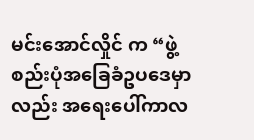မင်းအောင်လှိုင် က “ဖွဲ့စည်းပုံအခြေခံဥပဒေမှာလည်း အရေးပေါ်ကာလ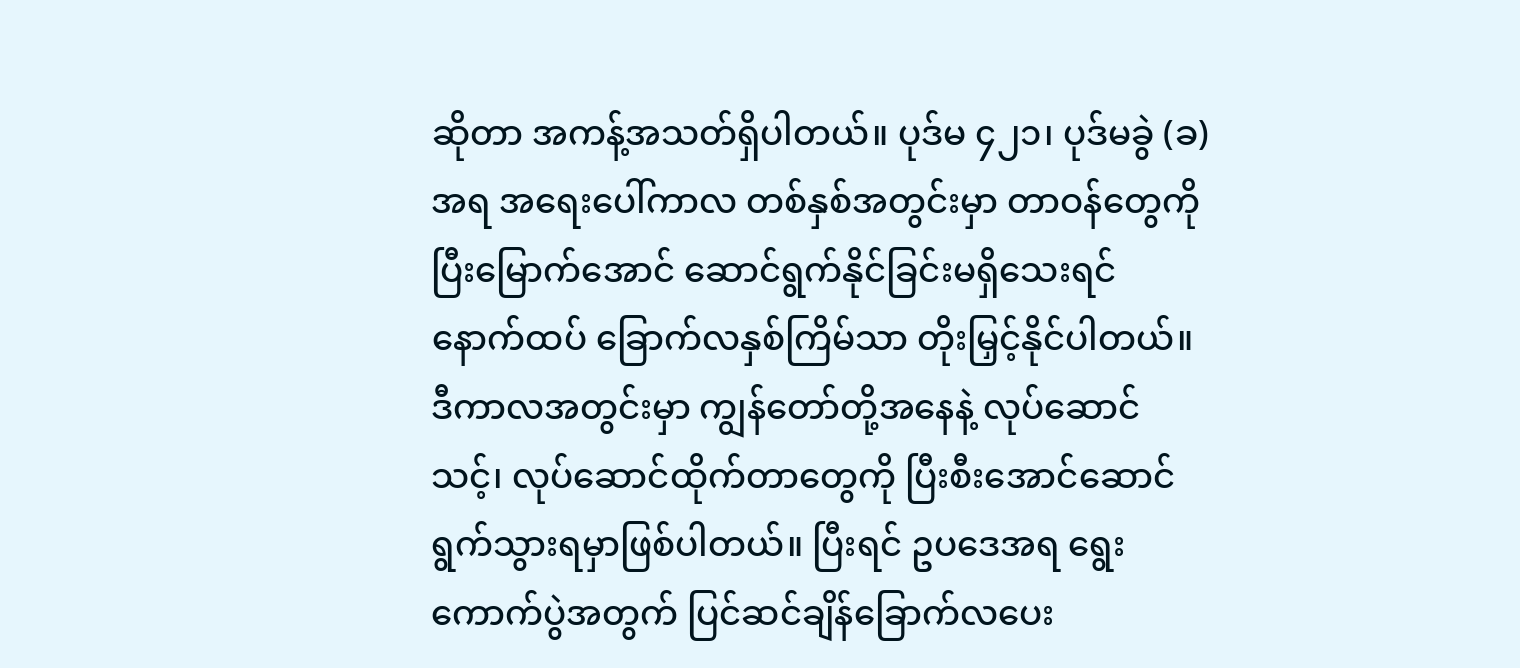ဆိုတာ အကန့်အသတ်ရှိပါတယ်။ ပုဒ်မ ၄၂၁၊ ပုဒ်မခွဲ (ခ) အရ အရေးပေါ်ကာလ တစ်နှစ်အတွင်းမှာ တာဝန်တွေကို ပြီးမြောက်အောင် ဆောင်ရွက်နိုင်ခြင်းမရှိသေးရင် နောက်ထပ် ခြောက်လနှစ်ကြိမ်သာ တိုးမြှင့်နိုင်ပါတယ်။ ဒီကာလအတွင်းမှာ ကျွန်တော်တို့အနေနဲ့ လုပ်ဆောင်သင့်၊ လုပ်ဆောင်ထိုက်တာတွေကို ပြီးစီးအောင်ဆောင်ရွက်သွားရမှာဖြစ်ပါတယ်။ ပြီးရင် ဥပဒေအရ ရွေးကောက်ပွဲအတွက် ပြင်ဆင်ချိန်ခြောက်လပေး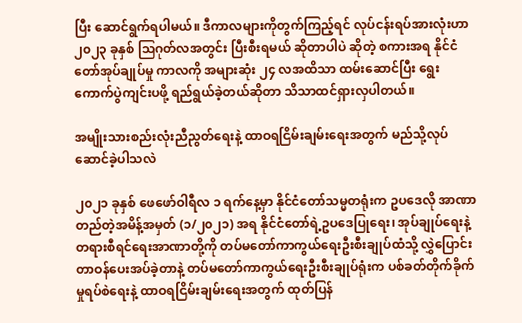ပြီး ဆောင်ရွက်ရပါမယ်။ ဒီကာလများကိုတွက်ကြည့်ရင် လုပ်ငန်းရပ်အားလုံးဟာ ၂၀၂၃ ခုနှစ် ဩဂုတ်လအတွင်း ပြီးစီးရမယ် ဆိုတာပါပဲ ဆိုတဲ့ စကားအရ နိုင်ငံတော်အုပ်ချုပ်မှု ကာလကို အများဆုံး ၂၄ လအထိသာ ထမ်းဆောင်ပြီး ရွေးကောက်ပွဲကျင်းပဖို့ ရည်ရွယ်ခဲ့တယ်ဆိုတာ သိသာထင်ရှားလှပါတယ်။

အမျိုးသားစည်းလုံးညီညွတ်ရေးနဲ့ ထာဝရငြိမ်းချမ်းရေးအတွက် မည်သို့လုပ်ဆောင်ခဲ့ပါသလဲ

၂၀၂၁ ခုနှစ် ဖေဖော်ဝါရီလ ၁ ရက်နေ့မှာ နိုင်ငံတော်သမ္မတရုံးက ဥပဒေလို အာဏာတည်တဲ့အမိန့်အမှတ် (၁/၂၀၂၁) အရ နိုင်ငံတော်ရဲ့ဥပဒေပြုရေး၊ အုပ်ချုပ်ရေးနဲ့ တရားစီရင်ရေးအာဏာတို့ကို တပ်မတော်ကာကွယ်ရေးဦးစီးချုပ်ထံသို့ လွှဲပြောင်းတာဝန်ပေးအပ်ခဲ့တာနဲ့ တပ်မတော်ကာကွယ်ရေးဦးစီးချုပ်ရုံးက ပစ်ခတ်တိုက်ခိုက်မှုရပ်စဲရေးနဲ့ ထာဝရငြိမ်းချမ်းရေးအတွက် ထုတ်ပြန်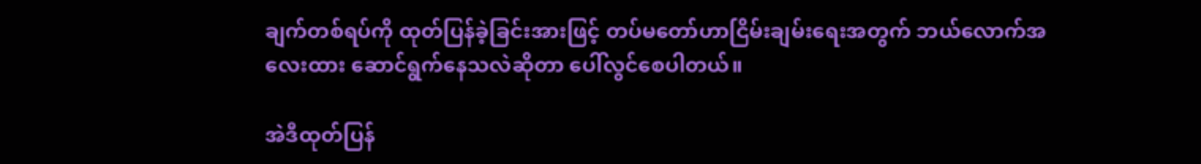ချက်တစ်ရပ်ကို ထုတ်ပြန်ခဲ့ခြင်းအားဖြင့် တပ်မတော်ဟာငြိမ်းချမ်းရေးအတွက် ဘယ်လောက်အလေးထား ဆောင်ရွက်နေသလဲဆိုတာ ပေါ်လွင်စေပါတယ်။

အဲဒီထုတ်ပြန်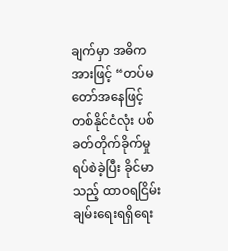ချက်မှာ အဓိကအားဖြင့် “တပ်မ တော်အနေဖြင့် တစ်နိုင်ငံလုံး ပစ်ခတ်တိုက်ခိုက်မှု ရပ်စဲခဲ့ပြီး ခိုင်မာသည့် ထာဝရငြိမ်းချမ်းရေးရရှိရေး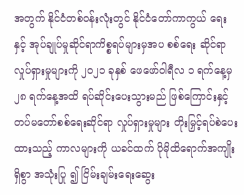အတွက် နိုင်ငံတစ်ဝန်းလုံးတွင် နိုင်ငံတော်ကာကွယ် ရေးနှင့် အုပ်ချုပ်မှုဆိုင်ရာကိစ္စရပ်များမှအပ စစ်ရေး ဆိုင်ရာလှုပ်ရှားမှုများကို ၂၀၂၁ ခုနှစ် ဖေဖော်ဝါရီလ ၁ ရက်နေ့မှ ၂၈ ရက်နေ့အထိ ရပ်ဆိုင်းပေးသွားမည် ဖြစ်ကြောင်းနှင့် တပ်မတော်စစ်ရေးဆိုင်ရာ လှုပ်ရှားမှုများ တိုးမြှင့်ရပ်စဲပေးထားသည့် ကာလများကို ယခင်ထက် ပိုမိုထိရောက်အကျိုးရှိစွာ အသုံးပြု ၍ ငြိမ်းချမ်းရေးဆွေး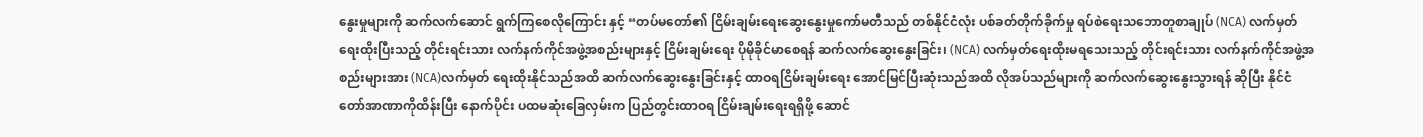နွေးမှုများကို ဆက်လက်ဆောင် ရွက်ကြစေလိုကြောင်း နှင့် “တပ်မတော်၏ ငြိမ်းချမ်းရေးဆွေးနွေးမှုကော်မတီသည် တစ်နိုင်ငံလုံး ပစ်ခတ်တိုက်ခိုက်မှု ရပ်စဲရေးသဘောတူစာချုပ် (NCA) လက်မှတ်ရေးထိုးပြီးသည့် တိုင်းရင်းသား လက်နက်ကိုင်အဖွဲ့အစည်းများနှင့် ငြိမ်းချမ်းရေး ပိုမိုခိုင်မာစေရန် ဆက်လက်ဆွေးနွေးခြင်း၊ (NCA) လက်မှတ်ရေးထိုးမရသေးသည့် တိုင်းရင်းသား လက်နက်ကိုင်အဖွဲ့အစည်းများအား (NCA)လက်မှတ် ရေးထိုးနိုင်သည်အထိ ဆက်လက်ဆွေးနွေးခြင်းနှင့် ထာဝရငြိမ်းချမ်းရေး အောင်မြင်ပြီးဆုံးသည်အထိ လိုအပ်သည်များကို ဆက်လက်ဆွေးနွေးသွားရန် ဆိုပြီး နိုင်ငံတော်အာဏာကိုထိန်းပြီး နောက်ပိုင်း ပထမဆုံးခြေလှမ်းက ပြည်တွင်းထာဝရ ငြိမ်းချမ်းရေးရရှိဖို့ ဆောင်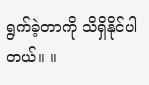ရွက်ခဲ့တာကို သိရှိနိုင်ပါတယ်။ ။